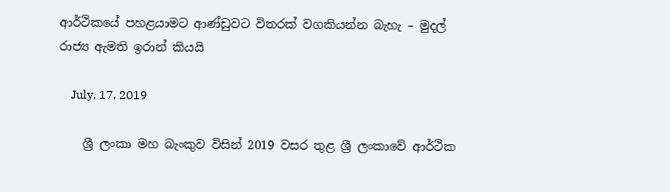ආර්ථිකයේ පහළයාමට ආණ්ඩුවට විතරක් වගකියන්න බැහැ – මුදල් රාජ්‍ය ඇමති ඉරාන් කියයි

    July, 17, 2019

    ශ්‍රී ලංකා මහ බැංකුව විසින් 2019 වසර තුළ ශ්‍රී ලංකාවේ ආර්ථික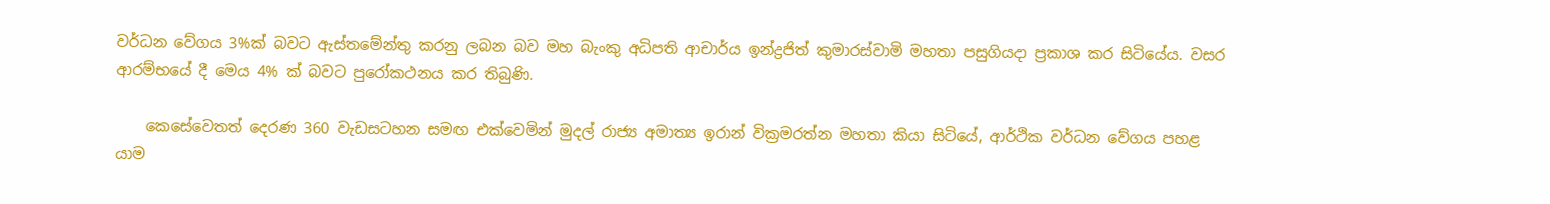වර්ධන වේගය 3%ක් බවට ඇස්තමේන්තු කරනු ලබන බව මහ බැංකු අධිපති ආචාර්ය ඉන්ද්‍රජිත් කුමාරස්වාමි මහතා පසුගියදා ප්‍රකාශ කර සිටියේය. වසර ආරම්භයේ දී මෙය 4% ක් බවට පුරෝකථනය කර තිබුණි.

    කෙසේවෙතත් දෙරණ 360 වැඩසටහන සමඟ එක්වෙමින් මුදල් රාජ්‍ය අමාත්‍ය ඉරාන් වික්‍රමරත්න මහතා කියා සිටියේ, ආර්ථික වර්ධන වේගය පහළ යාම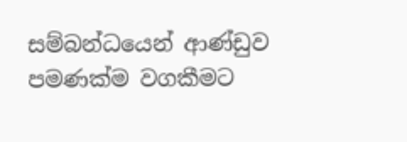සම්බන්ධයෙන් ආණ්ඩුව පමණක්ම වගකීමට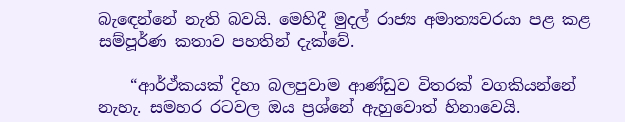බැඳෙන්නේ නැති බවයි. මෙහිදී මුදල් රාජ්‍ය අමාත්‍යවරයා පළ කළ සම්පූර්ණ කතාව පහතින් දැක්වේ.

    “ආර්ථ්කයක් දිහා බලපුවාම ආණ්ඩුව විතරක් වගකියන්නේ නැහැ. සමහර රටවල ඔය ප්‍රශ්නේ ඇහුවොත් හිනාවෙයි.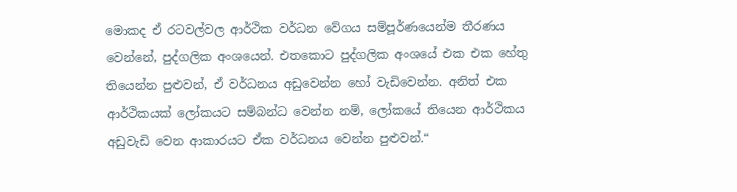මොකද ඒ රටවල්වල ආර්ථික වර්ධන වේගය සම්පූර්ණයෙන්ම තීරණය වෙන්නේ, පුද්ගලික අංශයෙන්. එතකොට පුද්ගලික අංශයේ එක එක හේතු තියෙන්න පුළුවන්, ඒ වර්ධනය අඩුවෙන්න හෝ වැඩිවෙන්න. අනිත් එක ආර්ථිකයක් ලෝකයට සම්බන්ධ වෙන්න නම්, ලෝකයේ තියෙන ආර්ථිකය අඩුවැඩි වෙන ආකාරයට ඒක වර්ධනය වෙන්න පුළුවන්.“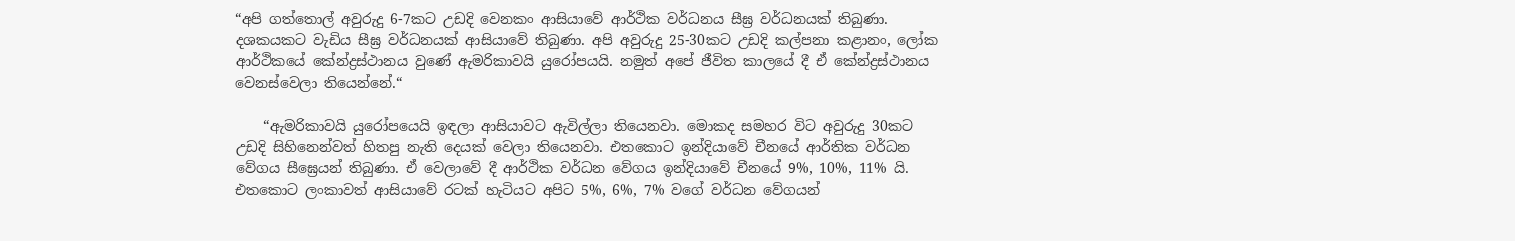“අපි ගත්තොල් අවුරුදු 6-7කට උඩදි වෙනකං ආසියාවේ ආර්ථික වර්ධනය සීඝ්‍ර වර්ධනයක් තිබුණා. දශකයකට වැඩිය සීඝ්‍ර වර්ධනයක් ආසියාවේ තිබුණා. අපි අවුරුදු 25-30කට උඩදි කල්පනා කළානං, ලෝක ආර්ථිකයේ කේන්ද්‍රස්ථානය වුණේ ඇමරිකාවයි යුරෝපයයි. නමුත් අපේ ජීවිත කාලයේ දී ඒ කේන්ද්‍රස්ථානය වෙනස්වෙලා තියෙන්නේ.“

    “ඇමරිකාවයි යුරෝපයෙයි ඉඳලා ආසියාවට ඇවිල්ලා තියෙනවා. මොකද සමහර විට අවුරුදු 30කට උඩදි සිහිනෙන්වත් හිතපු නැති දෙයක් වෙලා තියෙනවා. එතකොට ඉන්දියාවේ චීනයේ ආර්තික වර්ධන වේගය සීඝ්‍රෙයන් තිබුණා. ඒ වෙලාවේ දී ආර්ථික වර්ධන වේගය ඉන්දියාවේ චීනයේ 9%, 10%, 11% යි. එතකොට ලංකාවත් ආසියාවේ රටක් හැටියට අපිට 5%, 6%, 7% වගේ වර්ධන වේගයන්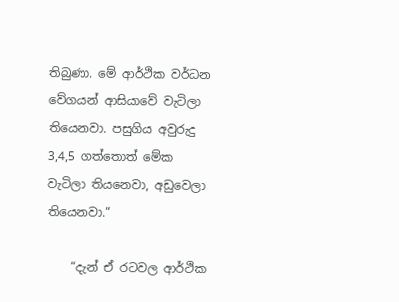තිබුණා. මේ ආර්ථික වර්ධන වේගයන් ආසියාවේ වැටිලා තියෙනවා. පසුගිය අවුරුදු 3,4,5 ගත්තොත් මේක වැටිලා තියනෙවා, අඩුවෙලා තියෙනවා.“

    “දැන් ඒ රටවල ආර්ථික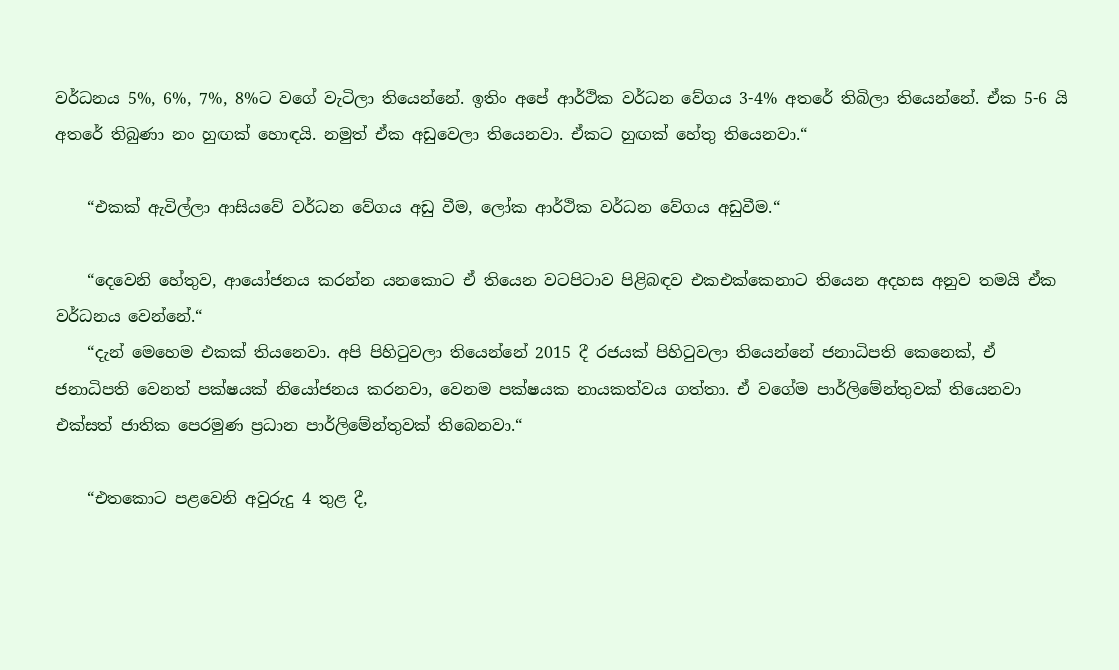වර්ධනය 5%, 6%, 7%, 8%ට වගේ වැටිලා තියෙන්නේ. ඉතිං අපේ ආර්ථික වර්ධන වේගය 3-4% අතරේ තිබිලා තියෙන්නේ. ඒක 5-6 යි අතරේ තිබුණා නං හුඟක් හොඳයි. නමුත් ඒක අඩුවෙලා තියෙනවා. ඒකට හුඟක් හේතු තියෙනවා.“

    “එකක් ඇවිල්ලා ආසියවේ වර්ධන වේගය අඩු වීම, ලෝක ආර්ථික වර්ධන වේගය අඩුවීම.“

    “දෙවෙනි හේතුව, ආයෝජනය කරන්න යනකොට ඒ තියෙන වටපිටාව පිළිබඳව එකඑක්කෙනාට තියෙන අදහස අනුව තමයි ඒක වර්ධනය වෙන්නේ.“
    “දැන් මෙහෙම එකක් තියනෙවා. අපි පිහිටුවලා තියෙන්නේ 2015 දී රජයක් පිහිටුවලා තියෙන්නේ ජනාධිපති කෙනෙක්, ඒ ජනාධිපති වෙනත් පක්ෂයක් නියෝජනය කරනවා, වෙනම පක්ෂයක නායකත්වය ගත්තා. ඒ වගේම පාර්ලිමේන්තුවක් තියෙනවා එක්සත් ජාතික පෙරමුණ ප්‍රධාන පාර්ලිමේන්තුවක් තිබෙනවා.“

    “එතකොට පළවෙනි අවුරුදු 4 තුළ දී,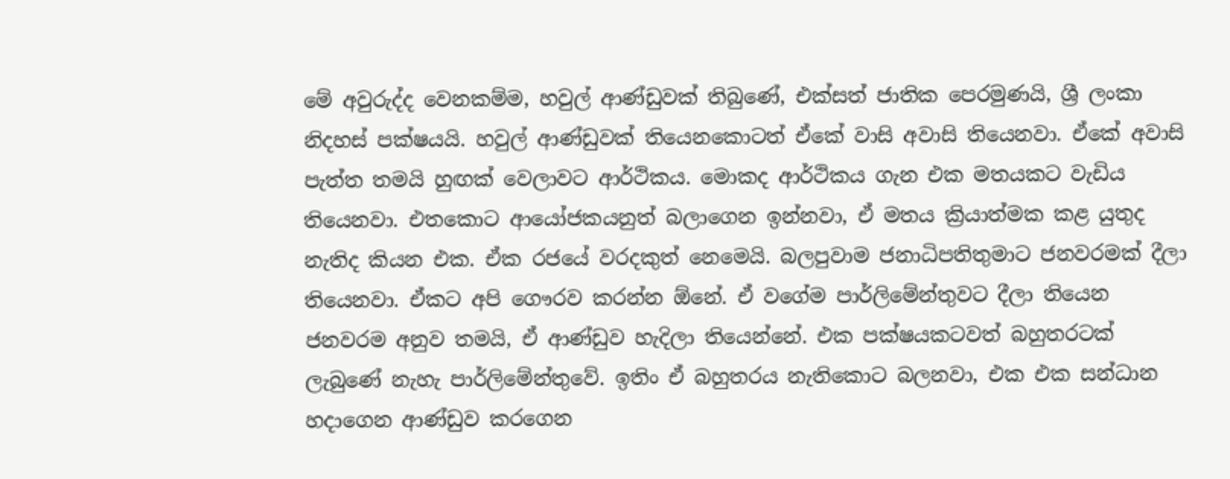මේ අවුරුද්ද වෙනකම්ම, හවුල් ආණ්ඩුවක් තිබුණේ, එක්සත් ජාතික පෙරමුණයි, ශ්‍රී ලංකා නිදහස් පක්ෂයයි. හවුල් ආණ්ඩුවක් තියෙනකොටත් ඒකේ වාසි අවාසි තියෙනවා. ඒකේ අවාසි පැත්ත තමයි හුඟක් වෙලාවට ආර්ථිකය. මොකද ආර්ථිකය ගැන එක මතයකට වැඩිය තියෙනවා. එතකොට ආයෝජකයනුත් බලාගෙන ඉන්නවා, ඒ මතය ක්‍රියාත්මක කළ යුතුද නැතිද කියන එක. ඒක රජයේ වරදකුත් නෙමෙයි. බලපුවාම ජනාධිපතිතුමාට ජනවරමක් දීලා තියෙනවා. ඒකට අපි ගෞරව කරන්න ඕනේ. ඒ වගේම පාර්ලිමේන්තුවට දීලා තියෙන ජනවරම අනුව තමයි, ඒ ආණ්ඩුව හැදිලා තියෙන්නේ. එක පක්ෂයකටවත් බහුතරටක් ලැබුණේ නැහැ පාර්ලිමේන්තුවේ. ඉතිං ඒ බහුතරය නැතිකොට බලනවා, එක එක සන්ධාන හදාගෙන ආණ්ඩුව කරගෙන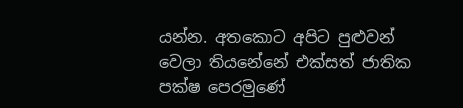යන්න. අතකොට අපිට පුළුවන් වෙලා තියනේනේ එක්සත් ජාතික පක්ෂ පෙරමුණේ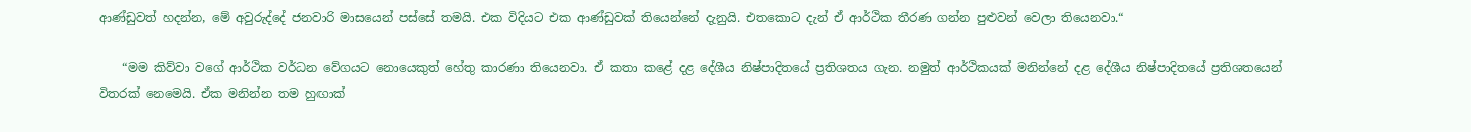ආණ්ඩුවත් හදන්න, මේ අවුරුද්දේ ජනවාරි මාසයෙන් පස්සේ තමයි. එක විදියට එක ආණ්ඩුවක් තියෙන්නේ දැනුයි. එතකොට දැන් ඒ ආර්ථික තීරණ ගන්න පුළුවන් වෙලා තියෙනවා.“

    “මම කිව්වා වගේ ආර්ථික වර්ධන වේගයට නොයෙකුත් හේතු කාරණා තියෙනවා. ඒ කතා කළේ දළ දේශීය නිෂ්පාදිතයේ ප්‍රතිශතය ගැන. නමුත් ආර්ථිකයක් මනින්නේ දළ දේශීය නිෂ්පාදිතයේ ප්‍රතිශතයෙන් විතරක් නෙමෙයි. ඒක මනින්න තම හුඟාක්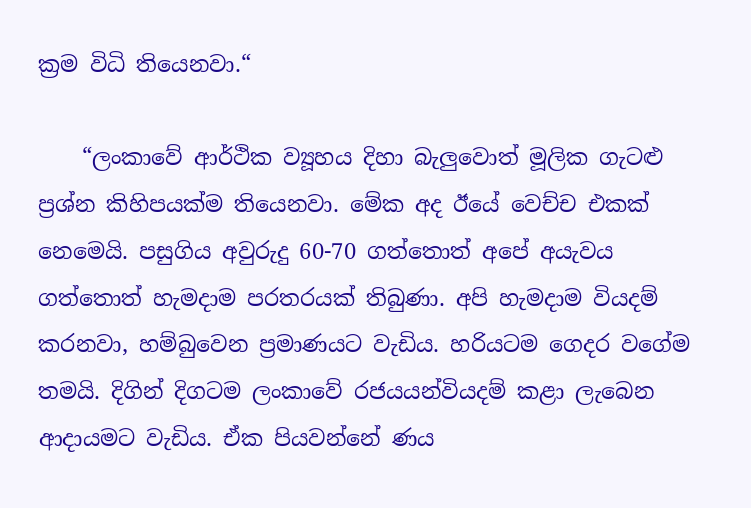ක්‍රම විධි තියෙනවා.“

    “ලංකාවේ ආර්ථික ව්‍යූහය දිහා බැලුවොත් මූලික ගැටළු ප්‍රශ්න කිහිපයක්ම තියෙනවා. මේක අද ඊයේ වෙච්ච එකක් නෙමෙයි. පසුගිය අවුරුදු 60-70 ගත්තොත් අපේ අයැවය ගත්තොත් හැමදාම පරතරයක් තිබුණා. අපි හැමදාම වියදම් කරනවා, හම්බුවෙන ප්‍රමාණයට වැඩිය. හරියටම ගෙදර වගේම තමයි. දිගින් දිගටම ලංකාවේ රජයයන්වියදම් කළා ලැබෙන ආදායමට වැඩිය. ඒක පියවන්නේ ණය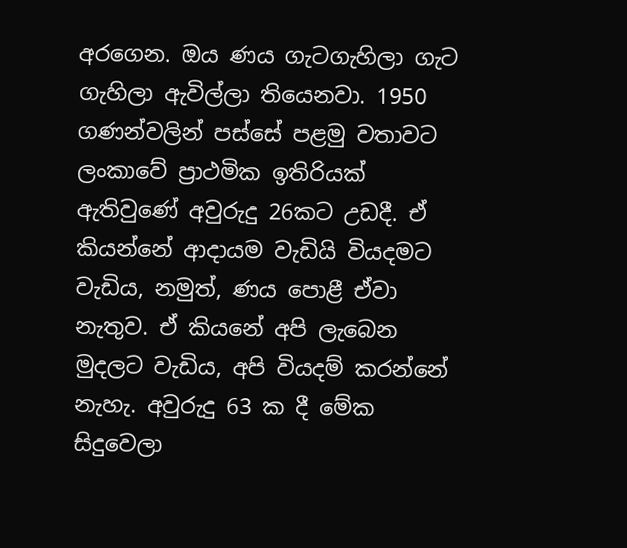අරගෙන. ඔය ණය ගැටගැහිලා ගැට ගැහිලා ඇවිල්ලා තියෙනවා. 1950 ගණන්වලින් පස්සේ පළමු වතාවට ලංකාවේ ප්‍රාථමික ඉතිරියක් ඇතිවුණේ අවුරුදු 26කට උඩදී. ඒ කියන්නේ ආදායම වැඩියි වියදමට වැඩිය, නමුත්, ණය පොළී ඒවා නැතුව. ඒ කියනේ අපි ලැබෙන මුදලට වැඩිය, අපි වියදම් කරන්නේ නැහැ. අවුරුදු 63 ක දී මේක සිදුවෙලා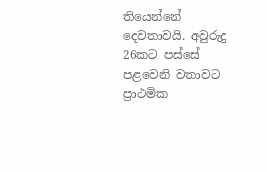තියෙන්නේ දෙවතාවයි. අවුරුදු 26කට පස්සේ පළවෙනි වතාවට ප්‍රාථමික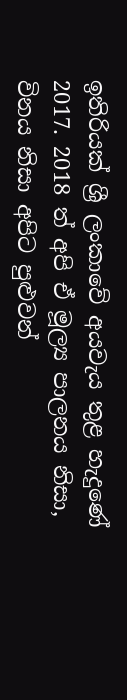ඉතිරියක් ශ්‍රී ලංකාවේ අයවැය තුළ හැදුණේ 2017. 2018 ත් අපි ඒ මූල්‍ය පාලනය නිසා, විනය නිසා අපිට පුළුවන්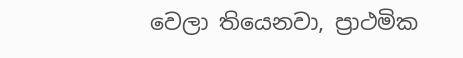වෙලා තියෙනවා, ප්‍රාථමික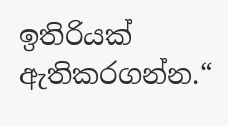ඉතිරියක් ඇතිකරගන්න.“